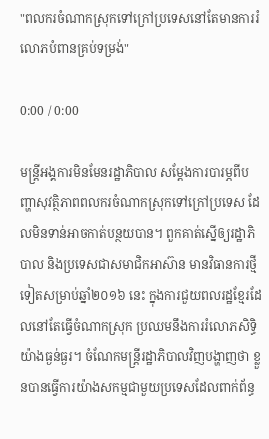"ពលករចំណាកស្រុកទៅក្រៅប្រទេសនៅតែមានការរំលោភបំពានគ្រប់ទម្រង់"

0:00 / 0:00

មន្ត្រីអង្គការមិនមែនរដ្ឋាភិបាល សម្ដែងការបារម្ភពីបញ្ហាសុវត្ថិភាពពលករចំណាកស្រុកទៅក្រៅប្រទេស ដែលមិនទាន់អាចកាត់បន្ថយបាន។ ពួកគាត់ស្នើឲ្យរដ្ឋាភិបាល និងប្រទេសជាសមាជិកអាស៊ាន មានវិធានការថ្មីទៀតសម្រាប់ឆ្នាំ២០១៦ នេះ ក្នុងការជួយពលរដ្ឋខ្មែរដែលនៅតែធ្វើចំណាកស្រុក ប្រឈមនឹងការរំលោភសិទ្ធិយ៉ាងធ្ងន់ធ្ងរ។ ចំណែកមន្ត្រីរដ្ឋាភិបាលវិញបង្ហាញថា ខ្លួនបានធ្វើការយ៉ាងសកម្មជាមួយប្រទេសដែលពាក់ព័ន្ធ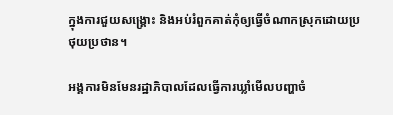ក្នុងការជួយសង្គ្រោះ និងអប់រំពួកគាត់កុំឲ្យធ្វើចំណាកស្រុកដោយប្រថុយប្រថាន។

អង្គការមិនមែនរដ្ឋាភិបាលដែលធ្វើការឃ្លាំមើលបញ្ហាចំ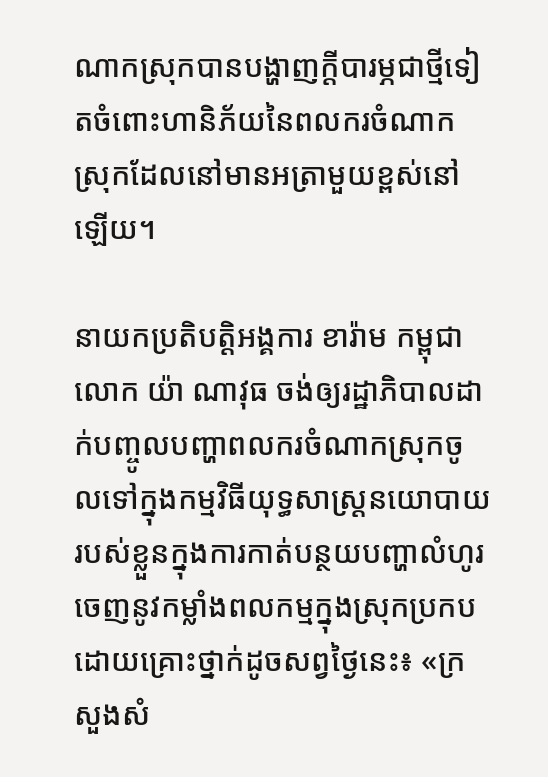ណាកស្រុកបានបង្ហាញក្តីបារម្ភជាថ្មីទៀតចំពោះហានិភ័យនៃពលករចំណាកស្រុកដែលនៅមានអត្រាមួយខ្ពស់នៅឡើយ។

នាយកប្រតិបត្តិអង្គការ ខារ៉ាម កម្ពុជា លោក យ៉ា ណាវុធ ចង់ឲ្យរដ្ឋាភិបាលដាក់បញ្ចូលបញ្ហាពលករចំណាកស្រុកចូលទៅក្នុងកម្មវិធីយុទ្ធសាស្ត្រនយោបាយរបស់ខ្លួនក្នុងការកាត់បន្ថយបញ្ហាលំហូរចេញនូវកម្លាំងពលកម្មក្នុងស្រុកប្រកបដោយគ្រោះថ្នាក់ដូចសព្វថ្ងៃនេះ៖ «ក្រសួងសំ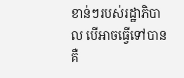ខាន់ៗរបស់រដ្ឋាភិបាល បើអាចធ្វើទៅបាន គឺ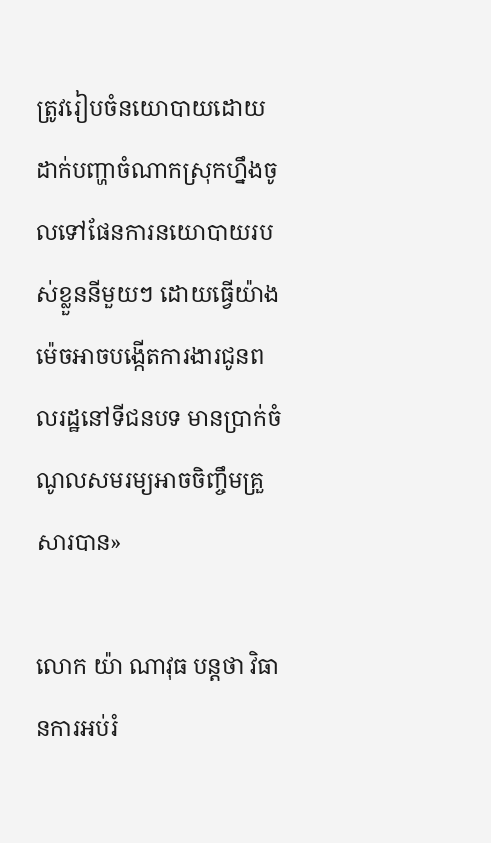ត្រូវរៀបចំនយោបាយដោយដាក់បញ្ហាចំណាកស្រុកហ្នឹងចូលទៅផែនការនយោបាយរបស់ខ្លួននីមួយៗ ដោយធ្វើយ៉ាងម៉េចអាចបង្កើតការងារជូនពលរដ្ឋនៅទីជនបទ មានប្រាក់ចំណូលសមរម្យអាចចិញ្ចឹមគ្រួសារបាន»

លោក យ៉ា ណាវុធ បន្តថា វិធានការអប់រំ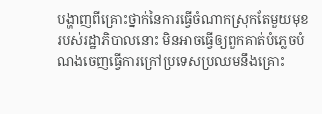បង្ហាញពីគ្រោះថ្នាក់នៃការធ្វើចំណាកស្រុកតែមួយមុខរបស់រដ្ឋាភិបាលនោះ មិនអាចធ្វើឲ្យពួកគាត់បំភ្លេចបំណងចេញធ្វើការក្រៅប្រទេសប្រឈមនឹងគ្រោះ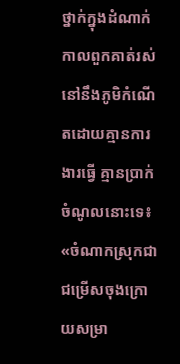ថ្នាក់ក្នុងដំណាក់កាលពួកគាត់រស់នៅនឹងភូមិកំណើតដោយគ្មានការងារធ្វើ គ្មានប្រាក់ចំណូលនោះទេ៖ «ចំណាកស្រុកជាជម្រើសចុងក្រោយសម្រា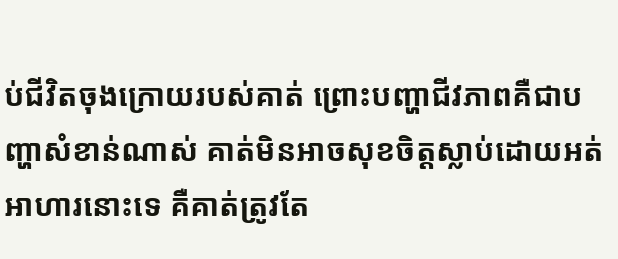ប់ជីវិតចុងក្រោយរបស់គាត់ ព្រោះបញ្ហាជីវភាពគឺជាបញ្ហាសំខាន់ណាស់ គាត់មិនអាចសុខចិត្តស្លាប់ដោយអត់អាហារនោះទេ គឺគាត់ត្រូវតែ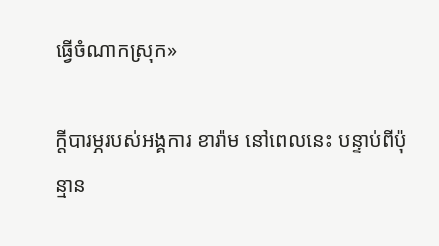ធ្វើចំណាកស្រុក»

ក្តីបារម្ភរបស់អង្គការ ខារ៉ាម នៅពេលនេះ បន្ទាប់ពីប៉ុន្មាន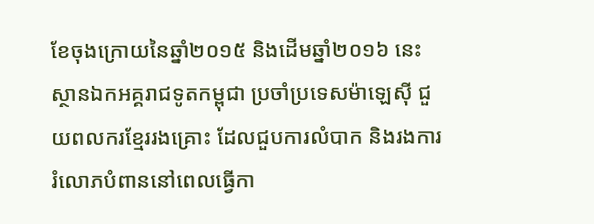ខែចុងក្រោយនៃឆ្នាំ២០១៥ និងដើមឆ្នាំ២០១៦ នេះ ស្ថានឯកអគ្គរាជទូតកម្ពុជា ប្រចាំប្រទេសម៉ាឡេស៊ី ជួយពលករខ្មែររងគ្រោះ ដែលជួបការលំបាក និងរងការរំលោភបំពាននៅពេលធ្វើកា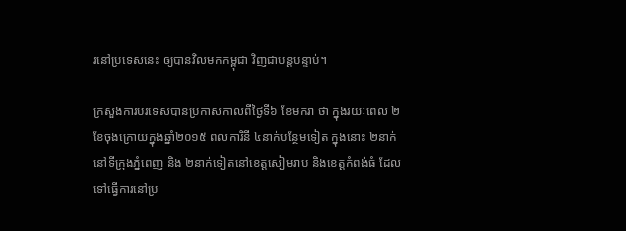រនៅប្រទេសនេះ ឲ្យបានវិលមកកម្ពុជា វិញជាបន្តបន្ទាប់។

ក្រសួងការបរទេសបានប្រកាសកាលពីថ្ងៃទី៦ ខែមករា ថា ក្នុងរយៈពេល ២ខែចុងក្រោយក្នុងឆ្នាំ២០១៥ ពលការិនី ៤នាក់បន្ថែមទៀត ក្នុងនោះ ២នាក់ នៅទីក្រុងភ្នំពេញ និង ២នាក់ទៀតនៅខេត្តសៀមរាប និងខេត្តកំពង់ធំ ដែលទៅធ្វើការនៅប្រ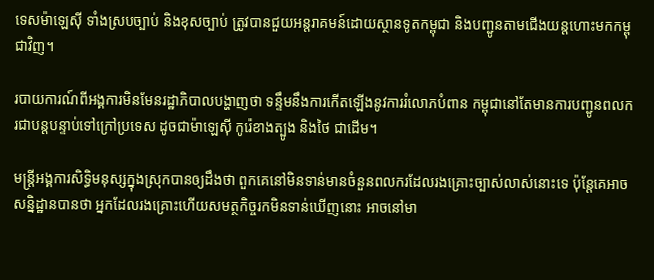ទេសម៉ាឡេស៊ី ទាំងស្របច្បាប់ និងខុសច្បាប់ ត្រូវបានជួយអន្តរាគមន៍ដោយស្ថានទូតកម្ពុជា និងបញ្ជូនតាមជើងយន្តហោះមកកម្ពុជាវិញ។

របាយការណ៍ពីអង្គការមិនមែនរដ្ឋាភិបាលបង្ហាញថា ទន្ទឹមនឹងការកើតឡើងនូវការរំលោភបំពាន កម្ពុជានៅតែមានការបញ្ជូនពលករជាបន្តបន្ទាប់ទៅក្រៅប្រទេស ដូចជាម៉ាឡេស៊ី កូរ៉េខាងត្បូង និងថៃ ជាដើម។

មន្ត្រីអង្គការសិទ្ធិមនុស្សក្នុងស្រុកបានឲ្យដឹងថា ពួកគេនៅមិនទាន់មានចំនួនពលករដែលរងគ្រោះច្បាស់លាស់នោះទេ ប៉ុន្តែគេអាចសន្និដ្ឋានបានថា អ្នកដែលរងគ្រោះហើយសមត្ថកិច្ចរកមិនទាន់ឃើញនោះ អាចនៅមា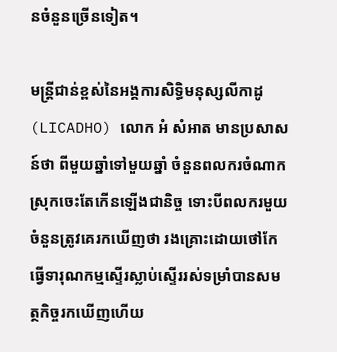នចំនួនច្រើនទៀត។

មន្ត្រីជាន់ខ្ពស់នៃអង្គការសិទ្ធិមនុស្សលីកាដូ (LICADHO) លោក អំ សំអាត មានប្រសាសន៍ថា ពីមួយឆ្នាំទៅមួយឆ្នាំ ចំនួនពលករចំណាកស្រុកចេះតែកើនឡើងជានិច្ច ទោះបីពលករមួយចំនួនត្រូវគេរកឃើញថា រងគ្រោះដោយថៅកែធ្វើទារុណកម្មស្ទើរស្លាប់ស្ទើររស់ទម្រាំបានសមត្ថកិច្ចរកឃើញហើយ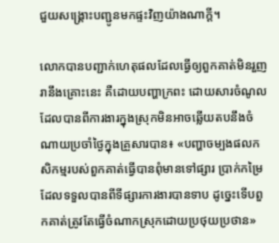ជួយសង្គ្រោះបញ្ជូនមកផ្ទះវិញយ៉ាងណាក្តី។

លោកបានបញ្ជាក់ហេតុផលដែលធ្វើឲ្យពួកគាត់មិនរួញរានឹងគ្រោះនេះ គឺដោយបញ្ហាក្រពះ ដោយសារចំណូលដែលបានពីការងារក្នុងស្រុកមិនអាចឆ្លើយតបនឹងចំណាយប្រចាំថ្ងៃក្នុងគ្រួសារបាន៖ «បញ្ហាចម្បងផលកសិកម្មរបស់ពួកគាត់ធ្វើបានពុំមានទៅផ្សារ ប្រាក់កម្រៃដែលទទួលបានពីទីផ្សារការងារបានទាប ដូច្នេះទើបពួកគាត់ត្រូវតែធ្វើចំណាកស្រុកដោយប្រថុយប្រថាន»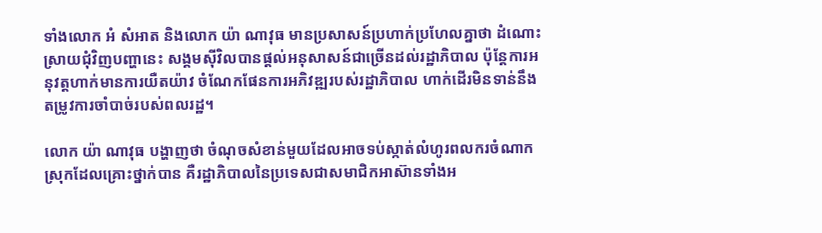ទាំងលោក អំ សំអាត និងលោក យ៉ា ណាវុធ មានប្រសាសន៍ប្រហាក់ប្រហែលគ្នាថា ដំណោះស្រាយជុំវិញបញ្ហានេះ សង្គមស៊ីវិលបានផ្ដល់អនុសាសន៍ជាច្រើនដល់រដ្ឋាភិបាល ប៉ុន្តែការអនុវត្តហាក់មានការយឺតយ៉ាវ ចំណែកផែនការអភិវឌ្ឍរបស់រដ្ឋាភិបាល ហាក់ដើរមិនទាន់នឹងតម្រូវការចាំបាច់របស់ពលរដ្ឋ។

លោក យ៉ា ណាវុធ បង្ហាញថា ចំណុចសំខាន់មួយដែលអាចទប់ស្កាត់លំហូរពលករចំណាកស្រុកដែលគ្រោះថ្នាក់បាន គឺរដ្ឋាភិបាលនៃប្រទេសជាសមាជិកអាស៊ានទាំងអ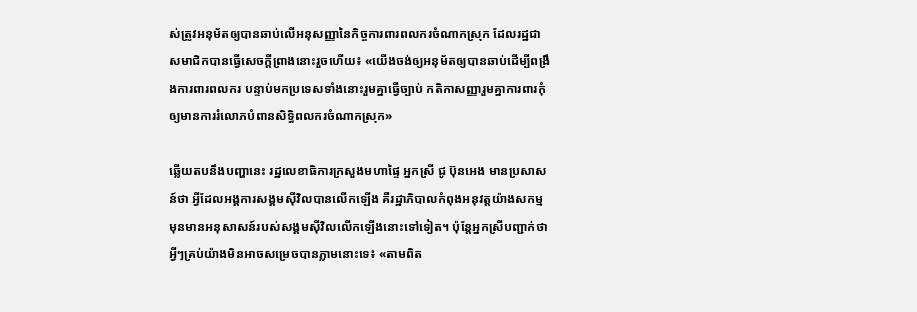ស់ត្រូវអនុម័តឲ្យបានឆាប់លើអនុសញ្ញានៃកិច្ចការពារពលករចំណាកស្រុក ដែលរដ្ឋជាសមាជិកបានធ្វើសេចក្ដីព្រាងនោះរួចហើយ៖ «យើងចង់ឲ្យអនុម័តឲ្យបានឆាប់ដើម្បីពង្រឹងការពារពលករ បន្ទាប់មកប្រទេសទាំងនោះរួមគ្នាធ្វើច្បាប់ កតិកាសញ្ញារួមគ្នាការពារកុំឲ្យមានការរំលោភបំពានសិទ្ធិពលករចំណាកស្រុក»

ឆ្លើយតបនឹងបញ្ហានេះ រដ្ឋលេខាធិការក្រសួងមហាផ្ទៃ អ្នកស្រី ជូ ប៊ុនអេង មានប្រសាសន៍ថា អ្វីដែលអង្គការសង្គមស៊ីវិលបានលើកឡើង គឺរដ្ឋាភិបាលកំពុងអនុវត្តយ៉ាងសកម្ម មុនមានអនុសាសន៍របស់សង្គមស៊ីវិលលើកឡើងនោះទៅទៀត។ ប៉ុន្តែអ្នកស្រីបញ្ជាក់ថា អ្វីៗគ្រប់យ៉ាងមិនអាចសម្រេចបានភ្លាមនោះទេ៖ «តាមពិត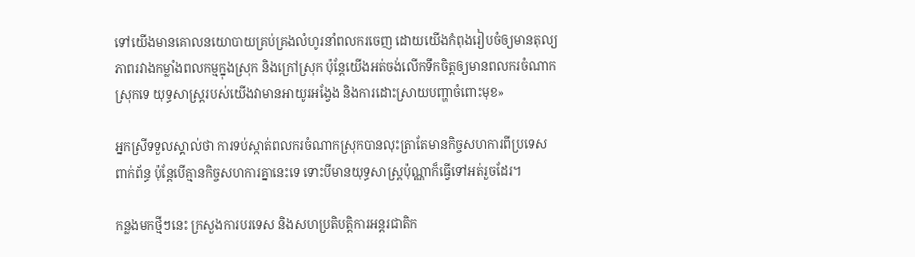ទៅយើងមានគោលនយោបាយគ្រប់គ្រងលំហូរនាំពលករចេញ ដោយយើងកំពុងរៀបចំឲ្យមានតុល្យភាពរវាងកម្លាំងពលកម្មក្នុងស្រុក និងក្រៅស្រុក ប៉ុន្តែយើងអត់ចង់លើកទឹកចិត្តឲ្យមានពលករចំណាកស្រុកទេ យុទ្ធសាស្ត្ររបស់យើងវាមានអាយូរអង្វែង និងការដោះស្រាយបញ្ហាចំពោះមុខ»

អ្នកស្រីទទួលស្គាល់ថា ការទប់ស្កាត់ពលករចំណាកស្រុកបានលុះត្រាតែមានកិច្ចសហការពីប្រទេសពាក់ព័ន្ធ ប៉ុន្តែបើគ្មានកិច្ចសហការគ្នានេះទេ ទោះបីមានយុទ្ធសាស្ត្រប៉ុណ្ណាក៏ធ្វើទៅអត់រួចដែរ។

កន្លងមកថ្មីៗនេះ ក្រសួងការបរទេស និងសហប្រតិបត្តិការអន្តរជាតិក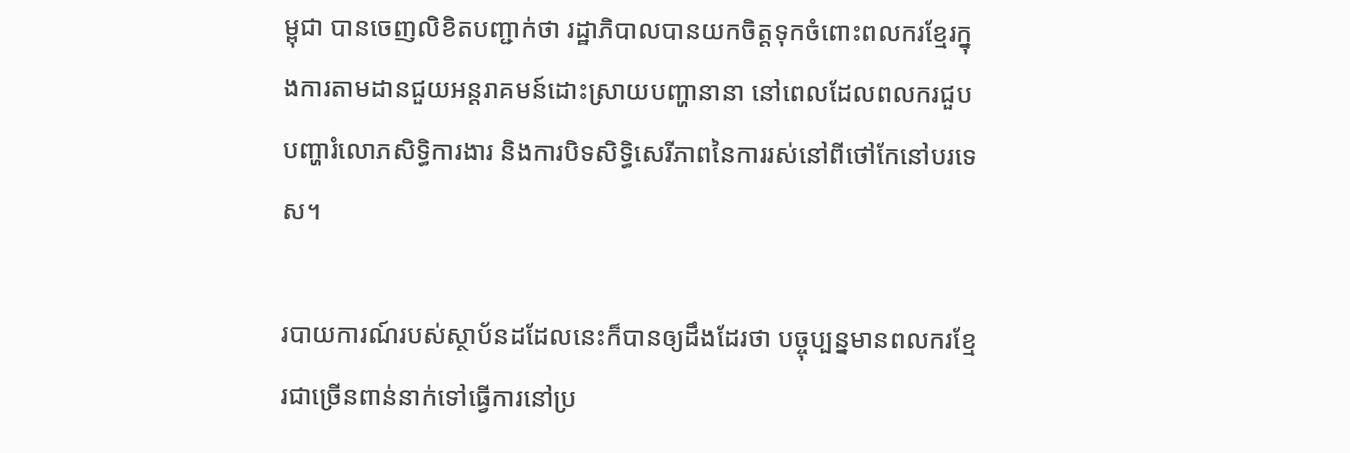ម្ពុជា បានចេញលិខិតបញ្ជាក់ថា រដ្ឋាភិបាលបានយកចិត្តទុកចំពោះពលករខ្មែរក្នុងការតាមដានជួយអន្តរាគមន៍ដោះស្រាយបញ្ហានានា នៅពេលដែលពលករជួបបញ្ហារំលោភសិទ្ធិការងារ និងការបិទសិទ្ធិសេរីភាពនៃការរស់នៅពីថៅកែនៅបរទេស។

របាយការណ៍របស់ស្ថាប័នដដែលនេះក៏បានឲ្យដឹងដែរថា បច្ចុប្បន្នមានពលករខ្មែរជាច្រើនពាន់នាក់ទៅធ្វើការនៅប្រ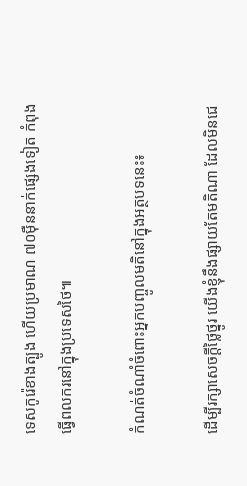ទេសកូរ៉េខាងត្បូង ហើយប្រមាណ ៧០ម៉ឺននាក់ផ្សេងទៀត កំពុងធ្វើពលករនៅក្នុងប្រទេសថៃ៕

កំណត់ចំណាំចំពោះអ្នកបញ្ចូលមតិនៅក្នុងអត្ថបទនេះ៖

ដើម្បីរក្សាសេចក្ដីថ្លៃថ្នូរ យើងខ្ញុំនឹងផ្សាយតែមតិណា ដែលមិនជេ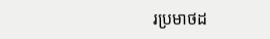រប្រមាថដ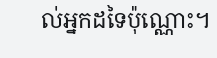ល់អ្នកដទៃប៉ុណ្ណោះ។